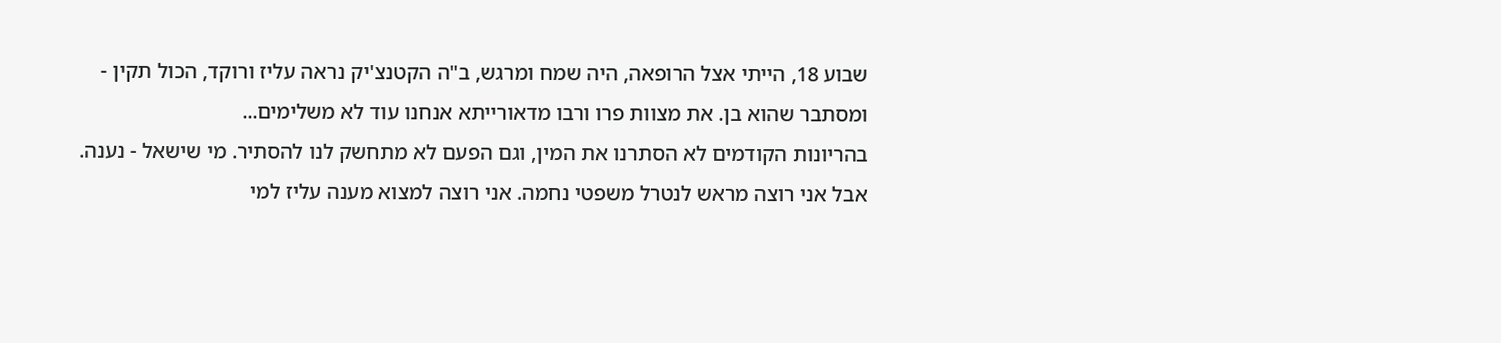שבוע 18, הייתי אצל הרופאה, היה שמח ומרגש, ב"ה הקטנצ'יק נראה עליז ורוקד, הכול תקין - ומסתבר שהוא בן. את מצוות פרו ורבו מדאורייתא אנחנו עוד לא משלימים...
בהריונות הקודמים לא הסתרנו את המין, וגם הפעם לא מתחשק לנו להסתיר. מי שישאל - נענה. אבל אני רוצה מראש לנטרל משפטי נחמה. אני רוצה למצוא מענה עליז למי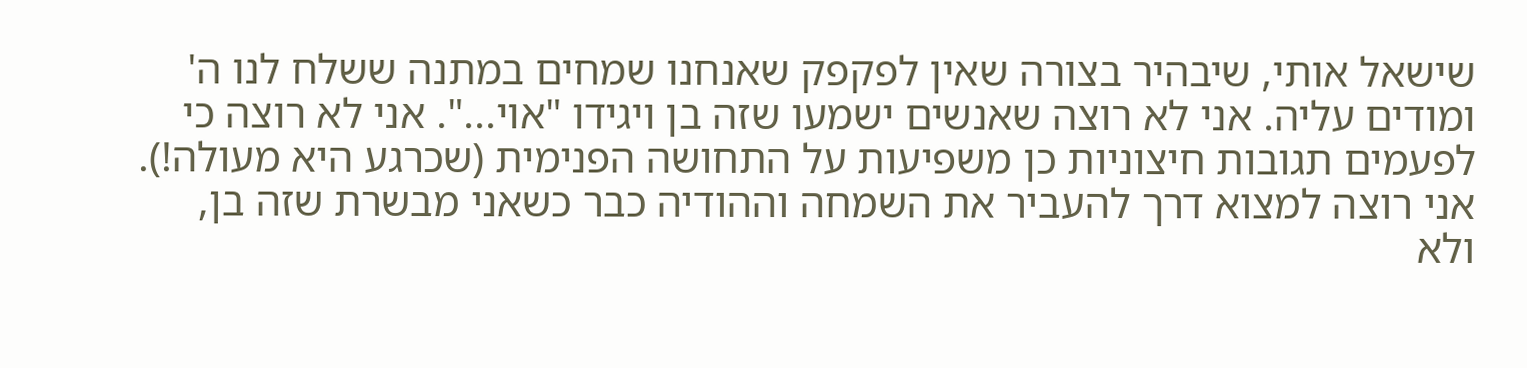שישאל אותי, שיבהיר בצורה שאין לפקפק שאנחנו שמחים במתנה ששלח לנו ה' ומודים עליה. אני לא רוצה שאנשים ישמעו שזה בן ויגידו "אוי...". אני לא רוצה כי לפעמים תגובות חיצוניות כן משפיעות על התחושה הפנימית (שכרגע היא מעולה!). אני רוצה למצוא דרך להעביר את השמחה וההודיה כבר כשאני מבשרת שזה בן, ולא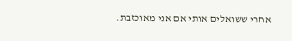אחרי ששואלים אותי אם אני מאוכזבת.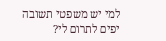למי יש משפטי תשובה יפים לתרום לי?